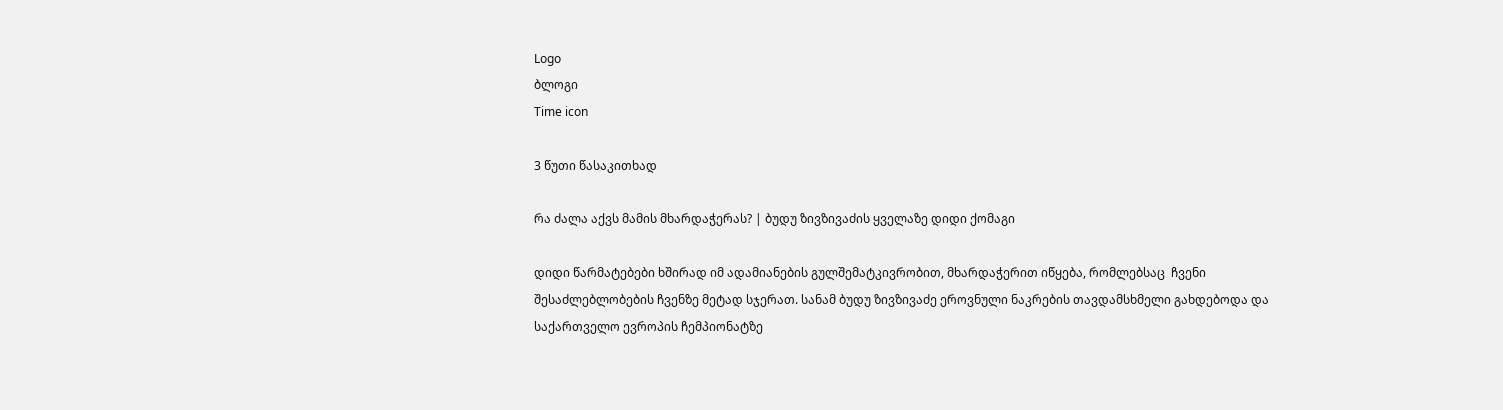Logo
ბლოგი
Time icon

3 წუთი წასაკითხად

რა ძალა აქვს მამის მხარდაჭერას? | ბუდუ ზივზივაძის ყველაზე დიდი ქომაგი

დიდი წარმატებები ხშირად იმ ადამიანების გულშემატკივრობით, მხარდაჭერით იწყება, რომლებსაც  ჩვენი შესაძლებლობების ჩვენზე მეტად სჯერათ. სანამ ბუდუ ზივზივაძე ეროვნული ნაკრების თავდამსხმელი გახდებოდა და საქართველო ევროპის ჩემპიონატზე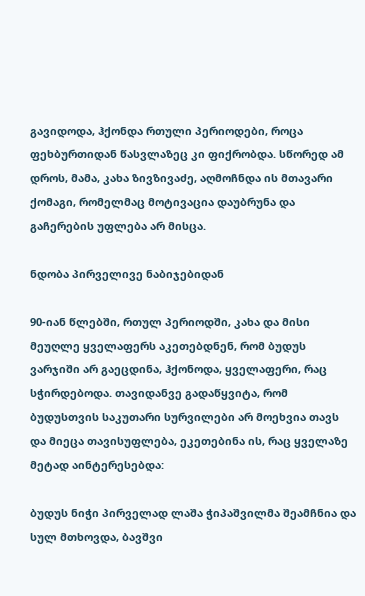გავიდოდა, ჰქონდა რთული პერიოდები, როცა ფეხბურთიდან წასვლაზეც კი ფიქრობდა. სწორედ ამ დროს, მამა, კახა ზივზივაძე, აღმოჩნდა ის მთავარი ქომაგი, რომელმაც მოტივაცია დაუბრუნა და გაჩერების უფლება არ მისცა.

ნდობა პირველივე ნაბიჯებიდან

90-იან წლებში, რთულ პერიოდში, კახა და მისი მეუღლე ყველაფერს აკეთებდნენ, რომ ბუდუს ვარჯიში არ გაეცდინა, ჰქონოდა, ყველაფერი, რაც სჭირდებოდა. თავიდანვე გადაწყვიტა, რომ ბუდუსთვის საკუთარი სურვილები არ მოეხვია თავს და მიეცა თავისუფლება, ეკეთებინა ის, რაც ყველაზე მეტად აინტერესებდა:

ბუდუს ნიჭი პირველად ლაშა ჭიპაშვილმა შეამჩნია და სულ მთხოვდა, ბავშვი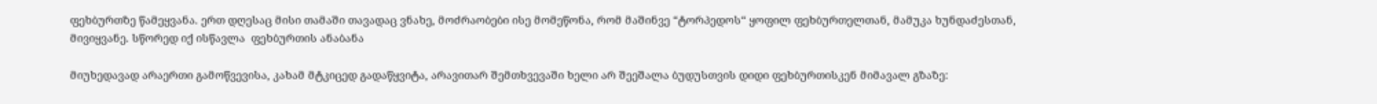ფეხბურთზე წამეყვანა. ერთ დღესაც მისი თამაში თავადაც ვნახე, მოძრაობები ისე მომეწონა, რომ მაშინვე “ტორპედოს“ ყოფილ ფეხბურთელთან, მამუკა ხუნდაძესთან, მივიყვანე. სწორედ იქ ისწავლა  ფეხბურთის ანაბანა

მიუხედავად არაერთი გამოწვევისა, კახამ მტკიცედ გადაწყვიტა, არავითარ შემთხვევაში ხელი არ შეეშალა ბუდუსთვის დიდი ფეხბურთისკენ მიმავალ გზაზე: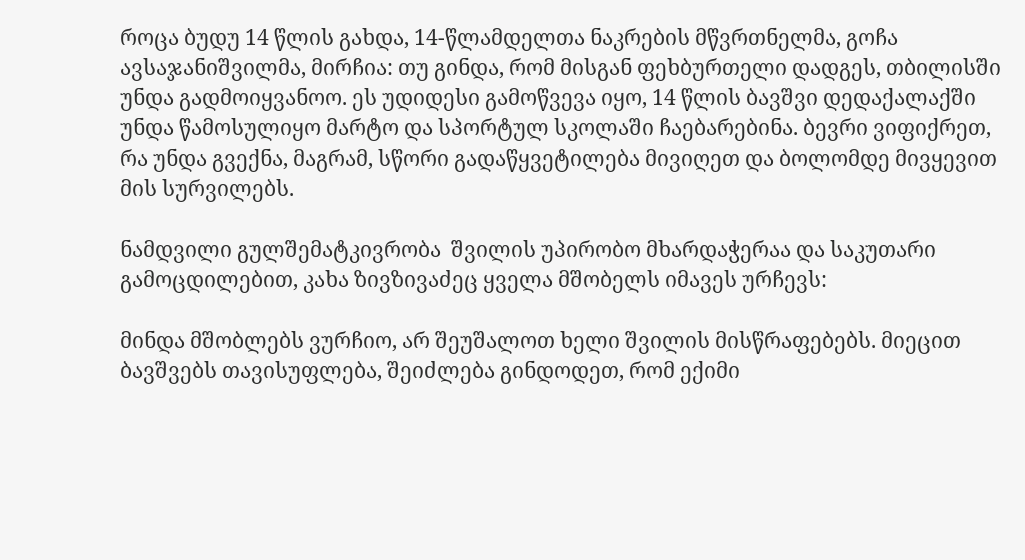როცა ბუდუ 14 წლის გახდა, 14-წლამდელთა ნაკრების მწვრთნელმა, გოჩა ავსაჯანიშვილმა, მირჩია: თუ გინდა, რომ მისგან ფეხბურთელი დადგეს, თბილისში უნდა გადმოიყვანოო. ეს უდიდესი გამოწვევა იყო, 14 წლის ბავშვი დედაქალაქში უნდა წამოსულიყო მარტო და სპორტულ სკოლაში ჩაებარებინა. ბევრი ვიფიქრეთ, რა უნდა გვექნა, მაგრამ, სწორი გადაწყვეტილება მივიღეთ და ბოლომდე მივყევით მის სურვილებს.

ნამდვილი გულშემატკივრობა  შვილის უპირობო მხარდაჭერაა და საკუთარი გამოცდილებით, კახა ზივზივაძეც ყველა მშობელს იმავეს ურჩევს:

მინდა მშობლებს ვურჩიო, არ შეუშალოთ ხელი შვილის მისწრაფებებს. მიეცით ბავშვებს თავისუფლება, შეიძლება გინდოდეთ, რომ ექიმი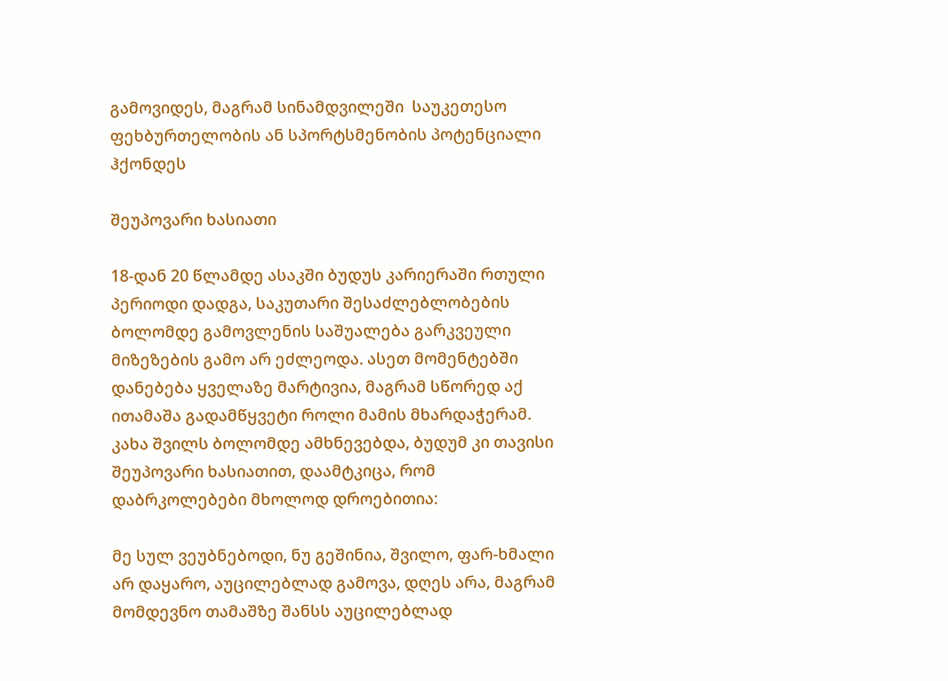გამოვიდეს, მაგრამ სინამდვილეში  საუკეთესო ფეხბურთელობის ან სპორტსმენობის პოტენციალი ჰქონდეს

შეუპოვარი ხასიათი

18-დან 20 წლამდე ასაკში ბუდუს კარიერაში რთული პერიოდი დადგა, საკუთარი შესაძლებლობების ბოლომდე გამოვლენის საშუალება გარკვეული მიზეზების გამო არ ეძლეოდა. ასეთ მომენტებში დანებება ყველაზე მარტივია, მაგრამ სწორედ აქ ითამაშა გადამწყვეტი როლი მამის მხარდაჭერამ. კახა შვილს ბოლომდე ამხნევებდა, ბუდუმ კი თავისი შეუპოვარი ხასიათით, დაამტკიცა, რომ დაბრკოლებები მხოლოდ დროებითია:

მე სულ ვეუბნებოდი, ნუ გეშინია, შვილო, ფარ-ხმალი არ დაყარო, აუცილებლად გამოვა, დღეს არა, მაგრამ მომდევნო თამაშზე შანსს აუცილებლად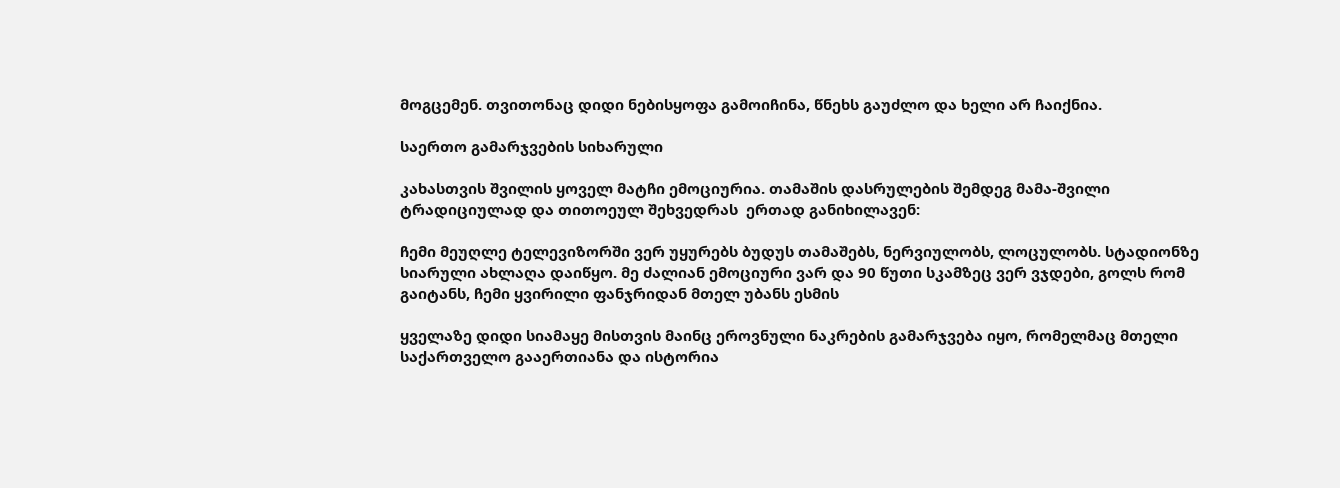მოგცემენ. თვითონაც დიდი ნებისყოფა გამოიჩინა, წნეხს გაუძლო და ხელი არ ჩაიქნია.

საერთო გამარჯვების სიხარული

კახასთვის შვილის ყოველ მატჩი ემოციურია. თამაშის დასრულების შემდეგ მამა-შვილი ტრადიციულად და თითოეულ შეხვედრას  ერთად განიხილავენ:

ჩემი მეუღლე ტელევიზორში ვერ უყურებს ბუდუს თამაშებს, ნერვიულობს, ლოცულობს. სტადიონზე სიარული ახლაღა დაიწყო. მე ძალიან ემოციური ვარ და 90 წუთი სკამზეც ვერ ვჯდები, გოლს რომ გაიტანს, ჩემი ყვირილი ფანჯრიდან მთელ უბანს ესმის

ყველაზე დიდი სიამაყე მისთვის მაინც ეროვნული ნაკრების გამარჯვება იყო, რომელმაც მთელი საქართველო გააერთიანა და ისტორია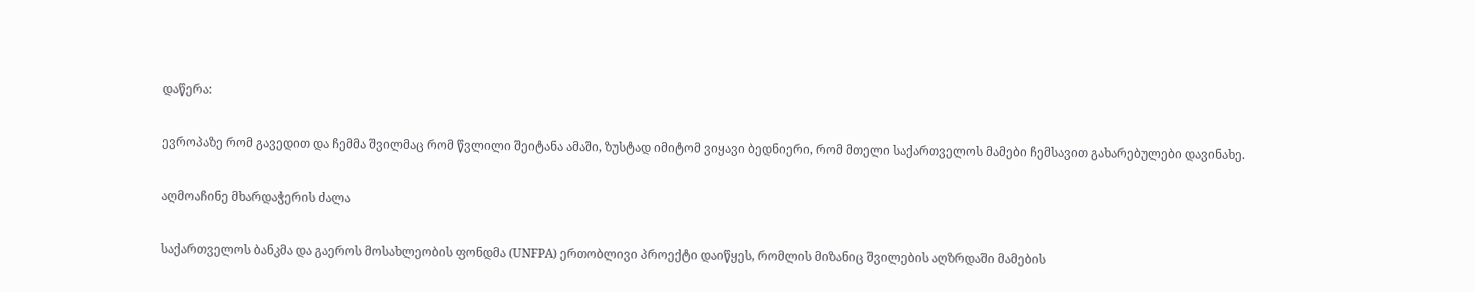დაწერა:

ევროპაზე რომ გავედით და ჩემმა შვილმაც რომ წვლილი შეიტანა ამაში, ზუსტად იმიტომ ვიყავი ბედნიერი, რომ მთელი საქართველოს მამები ჩემსავით გახარებულები დავინახე.

აღმოაჩინე მხარდაჭერის ძალა

საქართველოს ბანკმა და გაეროს მოსახლეობის ფონდმა (UNFPA) ერთობლივი პროექტი დაიწყეს, რომლის მიზანიც შვილების აღზრდაში მამების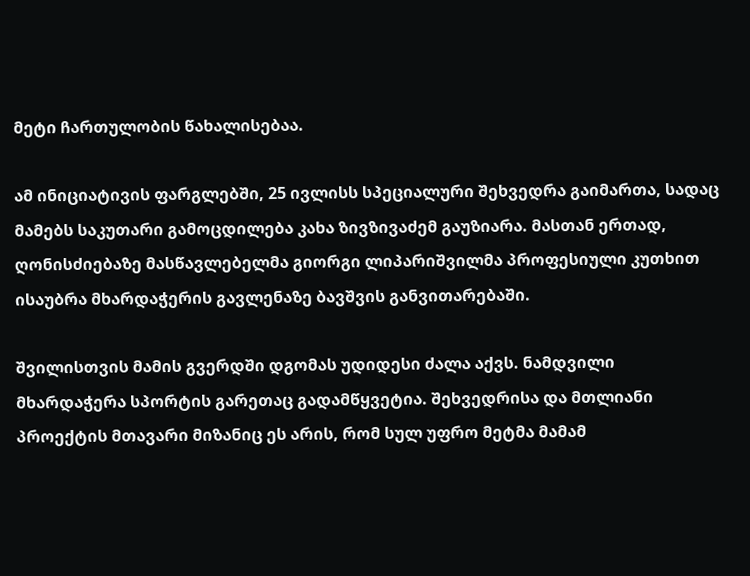მეტი ჩართულობის წახალისებაა.

ამ ინიციატივის ფარგლებში, 25 ივლისს სპეციალური შეხვედრა გაიმართა, სადაც მამებს საკუთარი გამოცდილება კახა ზივზივაძემ გაუზიარა. მასთან ერთად, ღონისძიებაზე მასწავლებელმა გიორგი ლიპარიშვილმა პროფესიული კუთხით ისაუბრა მხარდაჭერის გავლენაზე ბავშვის განვითარებაში.

შვილისთვის მამის გვერდში დგომას უდიდესი ძალა აქვს. ნამდვილი მხარდაჭერა სპორტის გარეთაც გადამწყვეტია. შეხვედრისა და მთლიანი პროექტის მთავარი მიზანიც ეს არის, რომ სულ უფრო მეტმა მამამ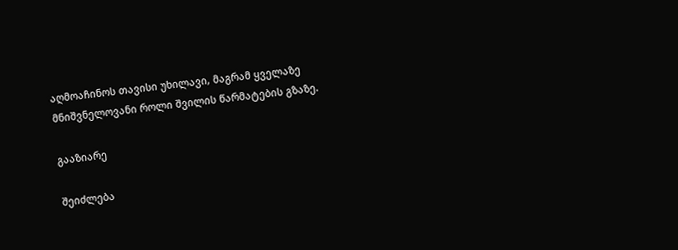აღმოაჩინოს თავისი უხილავი, მაგრამ ყველაზე მნიშვნელოვანი როლი შვილის წარმატების გზაზე.

გააზიარე

შეიძლება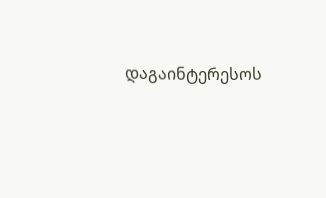დაგაინტერესოს